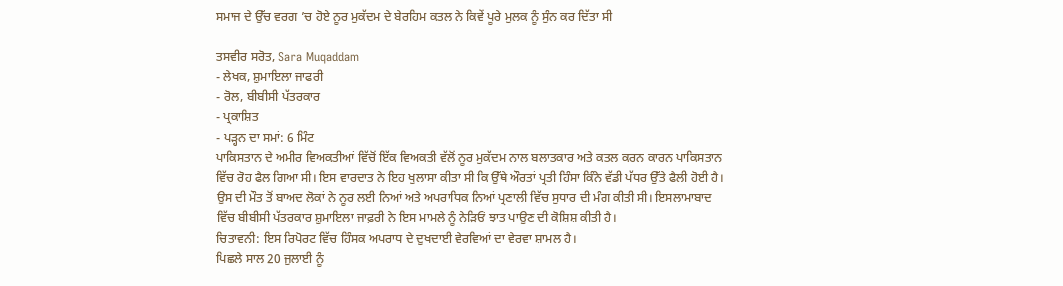ਸਮਾਜ ਦੇ ਉੱਚ ਵਰਗ ’ਚ ਹੋਏ ਨੂਰ ਮੁਕੱਦਮ ਦੇ ਬੇਰਹਿਮ ਕਤਲ ਨੇ ਕਿਵੇਂ ਪੂਰੇ ਮੁਲਕ ਨੂੰ ਸੁੰਨ ਕਰ ਦਿੱਤਾ ਸੀ

ਤਸਵੀਰ ਸਰੋਤ, Sara Muqaddam
- ਲੇਖਕ, ਸ਼ੁਮਾਇਲਾ ਜਾਫਰੀ
- ਰੋਲ, ਬੀਬੀਸੀ ਪੱਤਰਕਾਰ
- ਪ੍ਰਕਾਸ਼ਿਤ
- ਪੜ੍ਹਨ ਦਾ ਸਮਾਂ: 6 ਮਿੰਟ
ਪਾਕਿਸਤਾਨ ਦੇ ਅਮੀਰ ਵਿਅਕਤੀਆਂ ਵਿੱਚੋਂ ਇੱਕ ਵਿਅਕਤੀ ਵੱਲੋਂ ਨੂਰ ਮੁਕੱਦਮ ਨਾਲ ਬਲਾਤਕਾਰ ਅਤੇ ਕਤਲ ਕਰਨ ਕਾਰਨ ਪਾਕਿਸਤਾਨ ਵਿੱਚ ਰੋਹ ਫੈਲ ਗਿਆ ਸੀ। ਇਸ ਵਾਰਦਾਤ ਨੇ ਇਹ ਖੁਲਾਸਾ ਕੀਤਾ ਸੀ ਕਿ ਉੱਥੇ ਔਰਤਾਂ ਪ੍ਰਤੀ ਹਿੰਸਾ ਕਿੰਨੇ ਵੱਡੀ ਪੱਧਰ ਉੱਤੇ ਫੈਲੀ ਹੋਈ ਹੈ।
ਉਸ ਦੀ ਮੌਤ ਤੋਂ ਬਾਅਦ ਲੋਕਾਂ ਨੇ ਨੂਰ ਲਈ ਨਿਆਂ ਅਤੇ ਅਪਰਾਧਿਕ ਨਿਆਂ ਪ੍ਰਣਾਲੀ ਵਿੱਚ ਸੁਧਾਰ ਦੀ ਮੰਗ ਕੀਤੀ ਸੀ। ਇਸਲਾਮਾਬਾਦ ਵਿੱਚ ਬੀਬੀਸੀ ਪੱਤਰਕਾਰ ਸ਼ੁਮਾਇਲਾ ਜਾਫ਼ਰੀ ਨੇ ਇਸ ਮਾਮਲੇ ਨੂੰ ਨੇੜਿਓਂ ਝਾਤ ਪਾਉਣ ਦੀ ਕੋਸ਼ਿਸ਼ ਕੀਤੀ ਹੈ।
ਚਿਤਾਵਨੀ: ਇਸ ਰਿਪੋਰਟ ਵਿੱਚ ਹਿੰਸਕ ਅਪਰਾਧ ਦੇ ਦੁਖਦਾਈ ਵੇਰਵਿਆਂ ਦਾ ਵੇਰਵਾ ਸ਼ਾਮਲ ਹੈ।
ਪਿਛਲੇ ਸਾਲ 20 ਜੁਲਾਈ ਨੂੰ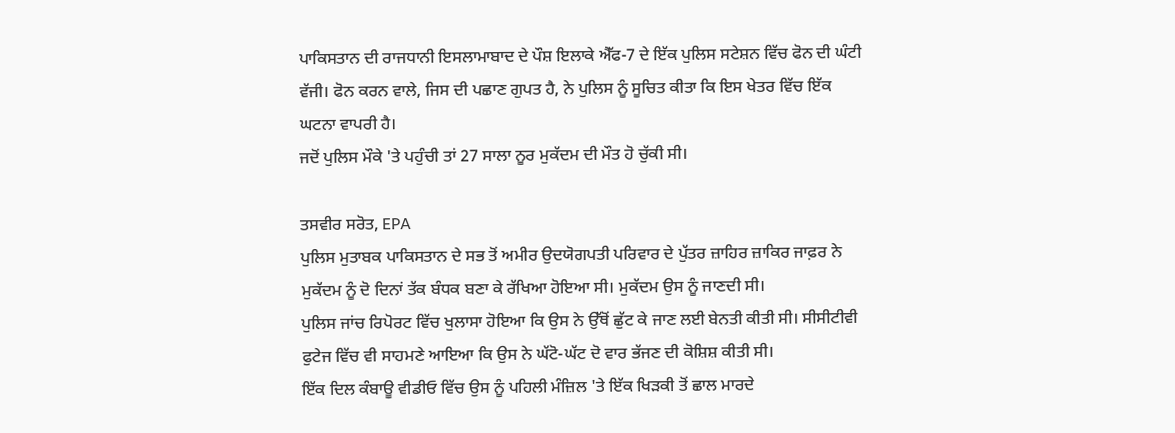ਪਾਕਿਸਤਾਨ ਦੀ ਰਾਜਧਾਨੀ ਇਸਲਾਮਾਬਾਦ ਦੇ ਪੌਸ਼ ਇਲਾਕੇ ਐੱਫ-7 ਦੇ ਇੱਕ ਪੁਲਿਸ ਸਟੇਸ਼ਨ ਵਿੱਚ ਫੋਨ ਦੀ ਘੰਟੀ ਵੱਜੀ। ਫੋਨ ਕਰਨ ਵਾਲੇ, ਜਿਸ ਦੀ ਪਛਾਣ ਗੁਪਤ ਹੈ, ਨੇ ਪੁਲਿਸ ਨੂੰ ਸੂਚਿਤ ਕੀਤਾ ਕਿ ਇਸ ਖੇਤਰ ਵਿੱਚ ਇੱਕ ਘਟਨਾ ਵਾਪਰੀ ਹੈ।
ਜਦੋਂ ਪੁਲਿਸ ਮੌਕੇ 'ਤੇ ਪਹੁੰਚੀ ਤਾਂ 27 ਸਾਲਾ ਨੂਰ ਮੁਕੱਦਮ ਦੀ ਮੌਤ ਹੋ ਚੁੱਕੀ ਸੀ।

ਤਸਵੀਰ ਸਰੋਤ, EPA
ਪੁਲਿਸ ਮੁਤਾਬਕ ਪਾਕਿਸਤਾਨ ਦੇ ਸਭ ਤੋਂ ਅਮੀਰ ਉਦਯੋਗਪਤੀ ਪਰਿਵਾਰ ਦੇ ਪੁੱਤਰ ਜ਼ਾਹਿਰ ਜ਼ਾਕਿਰ ਜਾਫ਼ਰ ਨੇ ਮੁਕੱਦਮ ਨੂੰ ਦੋ ਦਿਨਾਂ ਤੱਕ ਬੰਧਕ ਬਣਾ ਕੇ ਰੱਖਿਆ ਹੋਇਆ ਸੀ। ਮੁਕੱਦਮ ਉਸ ਨੂੰ ਜਾਣਦੀ ਸੀ।
ਪੁਲਿਸ ਜਾਂਚ ਰਿਪੋਰਟ ਵਿੱਚ ਖੁਲਾਸਾ ਹੋਇਆ ਕਿ ਉਸ ਨੇ ਉੱਥੋਂ ਛੁੱਟ ਕੇ ਜਾਣ ਲਈ ਬੇਨਤੀ ਕੀਤੀ ਸੀ। ਸੀਸੀਟੀਵੀ ਫੁਟੇਜ ਵਿੱਚ ਵੀ ਸਾਹਮਣੇ ਆਇਆ ਕਿ ਉਸ ਨੇ ਘੱਟੋ-ਘੱਟ ਦੋ ਵਾਰ ਭੱਜਣ ਦੀ ਕੋਸ਼ਿਸ਼ ਕੀਤੀ ਸੀ।
ਇੱਕ ਦਿਲ ਕੰਬਾਊ ਵੀਡੀਓ ਵਿੱਚ ਉਸ ਨੂੰ ਪਹਿਲੀ ਮੰਜ਼ਿਲ 'ਤੇ ਇੱਕ ਖਿੜਕੀ ਤੋਂ ਛਾਲ ਮਾਰਦੇ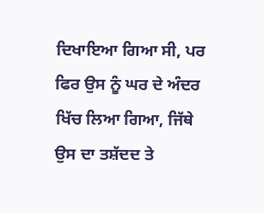ਦਿਖਾਇਆ ਗਿਆ ਸੀ, ਪਰ ਫਿਰ ਉਸ ਨੂੰ ਘਰ ਦੇ ਅੰਦਰ ਖਿੱਚ ਲਿਆ ਗਿਆ, ਜਿੱਥੇ ਉਸ ਦਾ ਤਸ਼ੱਦਦ ਤੇ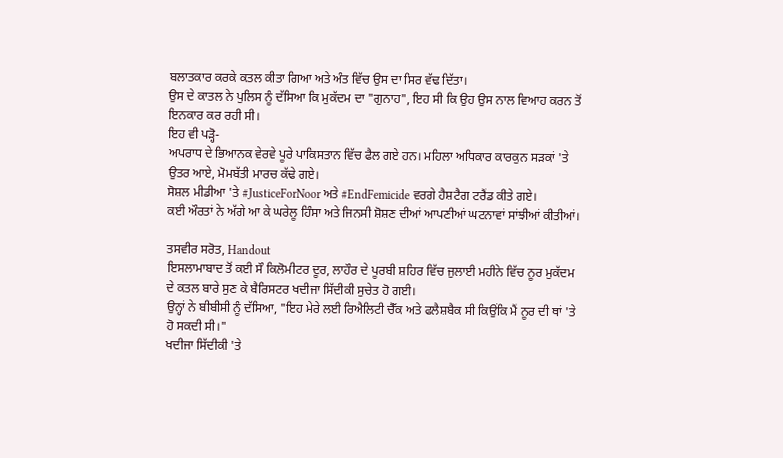ਬਲਾਤਕਾਰ ਕਰਕੇ ਕਤਲ ਕੀਤਾ ਗਿਆ ਅਤੇ ਅੰਤ ਵਿੱਚ ਉਸ ਦਾ ਸਿਰ ਵੱਢ ਦਿੱਤਾ।
ਉਸ ਦੇ ਕਾਤਲ ਨੇ ਪੁਲਿਸ ਨੂੰ ਦੱਸਿਆ ਕਿ ਮੁਕੱਦਮ ਦਾ "ਗੁਨਾਹ", ਇਹ ਸੀ ਕਿ ਉਹ ਉਸ ਨਾਲ ਵਿਆਹ ਕਰਨ ਤੋਂ ਇਨਕਾਰ ਕਰ ਰਹੀ ਸੀ।
ਇਹ ਵੀ ਪੜ੍ਹੋ-
ਅਪਰਾਧ ਦੇ ਭਿਆਨਕ ਵੇਰਵੇ ਪੂਰੇ ਪਾਕਿਸਤਾਨ ਵਿੱਚ ਫੈਲ ਗਏ ਹਨ। ਮਹਿਲਾ ਅਧਿਕਾਰ ਕਾਰਕੁਨ ਸੜਕਾਂ 'ਤੇ ਉਤਰ ਆਏ, ਮੋਮਬੱਤੀ ਮਾਰਚ ਕੱਢੇ ਗਏ।
ਸੋਸ਼ਲ ਮੀਡੀਆ 'ਤੇ #JusticeForNoor ਅਤੇ #EndFemicide ਵਰਗੇ ਹੈਸ਼ਟੈਗ ਟਰੈਂਡ ਕੀਤੇ ਗਏ।
ਕਈ ਔਰਤਾਂ ਨੇ ਅੱਗੇ ਆ ਕੇ ਘਰੇਲੂ ਹਿੰਸਾ ਅਤੇ ਜਿਨਸੀ ਸ਼ੋਸ਼ਣ ਦੀਆਂ ਆਪਣੀਆਂ ਘਟਨਾਵਾਂ ਸਾਂਝੀਆਂ ਕੀਤੀਆਂ।

ਤਸਵੀਰ ਸਰੋਤ, Handout
ਇਸਲਾਮਾਬਾਦ ਤੋਂ ਕਈ ਸੌ ਕਿਲੋਮੀਟਰ ਦੂਰ, ਲਾਹੌਰ ਦੇ ਪੂਰਬੀ ਸ਼ਹਿਰ ਵਿੱਚ ਜੁਲਾਈ ਮਹੀਨੇ ਵਿੱਚ ਨੂਰ ਮੁਕੱਦਮ ਦੇ ਕਤਲ ਬਾਰੇ ਸੁਣ ਕੇ ਬੈਰਿਸਟਰ ਖਦੀਜਾ ਸਿੱਦੀਕੀ ਸੁਚੇਤ ਹੋ ਗਈ।
ਉਨ੍ਹਾਂ ਨੇ ਬੀਬੀਸੀ ਨੂੰ ਦੱਸਿਆ, "ਇਹ ਮੇਰੇ ਲਈ ਰਿਐਲਿਟੀ ਚੈੱਕ ਅਤੇ ਫਲੈਸ਼ਬੈਕ ਸੀ ਕਿਉਂਕਿ ਮੈਂ ਨੂਰ ਦੀ ਥਾਂ 'ਤੇ ਹੋ ਸਕਦੀ ਸੀ।"
ਖਦੀਜਾ ਸਿੱਦੀਕੀ 'ਤੇ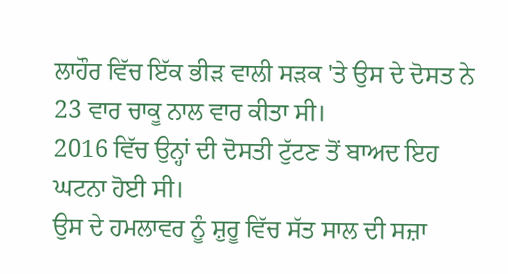ਲਾਹੌਰ ਵਿੱਚ ਇੱਕ ਭੀੜ ਵਾਲੀ ਸੜਕ 'ਤੇ ਉਸ ਦੇ ਦੋਸਤ ਨੇ 23 ਵਾਰ ਚਾਕੂ ਨਾਲ ਵਾਰ ਕੀਤਾ ਸੀ।
2016 ਵਿੱਚ ਉਨ੍ਹਾਂ ਦੀ ਦੋਸਤੀ ਟੁੱਟਣ ਤੋਂ ਬਾਅਦ ਇਹ ਘਟਨਾ ਹੋਈ ਸੀ।
ਉਸ ਦੇ ਹਮਲਾਵਰ ਨੂੰ ਸ਼ੁਰੂ ਵਿੱਚ ਸੱਤ ਸਾਲ ਦੀ ਸਜ਼ਾ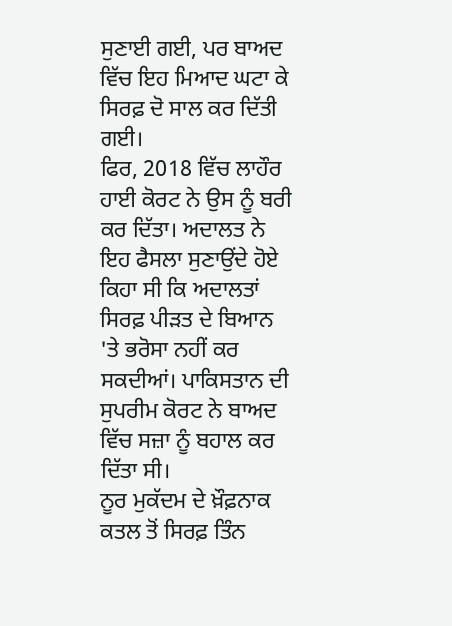ਸੁਣਾਈ ਗਈ, ਪਰ ਬਾਅਦ ਵਿੱਚ ਇਹ ਮਿਆਦ ਘਟਾ ਕੇ ਸਿਰਫ਼ ਦੋ ਸਾਲ ਕਰ ਦਿੱਤੀ ਗਈ।
ਫਿਰ, 2018 ਵਿੱਚ ਲਾਹੌਰ ਹਾਈ ਕੋਰਟ ਨੇ ਉਸ ਨੂੰ ਬਰੀ ਕਰ ਦਿੱਤਾ। ਅਦਾਲਤ ਨੇ ਇਹ ਫੈਸਲਾ ਸੁਣਾਉਂਦੇ ਹੋਏ ਕਿਹਾ ਸੀ ਕਿ ਅਦਾਲਤਾਂ ਸਿਰਫ਼ ਪੀੜਤ ਦੇ ਬਿਆਨ 'ਤੇ ਭਰੋਸਾ ਨਹੀਂ ਕਰ ਸਕਦੀਆਂ। ਪਾਕਿਸਤਾਨ ਦੀ ਸੁਪਰੀਮ ਕੋਰਟ ਨੇ ਬਾਅਦ ਵਿੱਚ ਸਜ਼ਾ ਨੂੰ ਬਹਾਲ ਕਰ ਦਿੱਤਾ ਸੀ।
ਨੂਰ ਮੁਕੱਦਮ ਦੇ ਖ਼ੌਫ਼ਨਾਕ ਕਤਲ ਤੋਂ ਸਿਰਫ਼ ਤਿੰਨ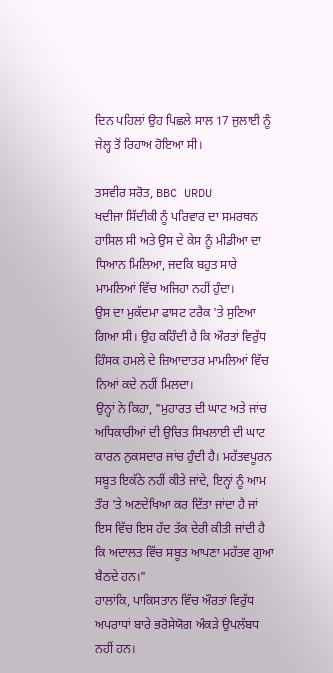ਦਿਨ ਪਹਿਲਾਂ ਉਹ ਪਿਛਲੇ ਸਾਲ 17 ਜੁਲਾਈ ਨੂੰ ਜੇਲ੍ਹ ਤੋਂ ਰਿਹਾਅ ਹੋਇਆ ਸੀ।

ਤਸਵੀਰ ਸਰੋਤ, BBC URDU
ਖਦੀਜਾ ਸਿੱਦੀਕੀ ਨੂੰ ਪਰਿਵਾਰ ਦਾ ਸਮਰਥਨ ਹਾਸਿਲ ਸੀ ਅਤੇ ਉਸ ਦੇ ਕੇਸ ਨੂੰ ਮੀਡੀਆ ਦਾ ਧਿਆਨ ਮਿਲਿਆ, ਜਦਕਿ ਬਹੁਤ ਸਾਰੇ ਮਾਮਲਿਆਂ ਵਿੱਚ ਅਜਿਹਾ ਨਹੀਂ ਹੁੰਦਾ।
ਉਸ ਦਾ ਮੁਕੱਦਮਾ ਫਾਸਟ ਟਰੈਕ 'ਤੇ ਸੁਣਿਆ ਗਿਆ ਸੀ। ਉਹ ਕਹਿੰਦੀ ਹੈ ਕਿ ਔਰਤਾਂ ਵਿਰੁੱਧ ਹਿੰਸਕ ਹਮਲੇ ਦੇ ਜ਼ਿਆਦਾਤਰ ਮਾਮਲਿਆਂ ਵਿੱਚ ਨਿਆਂ ਕਦੇ ਨਹੀਂ ਮਿਲਦਾ।
ਉਨ੍ਹਾਂ ਨੇ ਕਿਹਾ, "ਮੁਹਾਰਤ ਦੀ ਘਾਟ ਅਤੇ ਜਾਂਚ ਅਧਿਕਾਰੀਆਂ ਦੀ ਉਚਿਤ ਸਿਖਲਾਈ ਦੀ ਘਾਟ ਕਾਰਨ ਨੁਕਸਦਾਰ ਜਾਂਚ ਹੁੰਦੀ ਹੈ। ਮਹੱਤਵਪੂਰਨ ਸਬੂਤ ਇਕੱਠੇ ਨਹੀਂ ਕੀਤੇ ਜਾਂਦੇ, ਇਨ੍ਹਾਂ ਨੂੰ ਆਮ ਤੌਰ 'ਤੇ ਅਣਦੇਖਿਆ ਕਰ ਦਿੱਤਾ ਜਾਂਦਾ ਹੈ ਜਾਂ ਇਸ ਵਿੱਚ ਇਸ ਹੱਦ ਤੱਕ ਦੇਰੀ ਕੀਤੀ ਜਾਂਦੀ ਹੈ ਕਿ ਅਦਾਲਤ ਵਿੱਚ ਸਬੂਤ ਆਪਣਾ ਮਹੱਤਵ ਗੁਆ ਬੈਠਦੇ ਹਨ।"
ਹਾਲਾਂਕਿ, ਪਾਕਿਸਤਾਨ ਵਿੱਚ ਔਰਤਾਂ ਵਿਰੁੱਧ ਅਪਰਾਧਾਂ ਬਾਰੇ ਭਰੋਸੇਯੋਗ ਅੰਕੜੇ ਉਪਲੱਬਧ ਨਹੀਂ ਹਨ।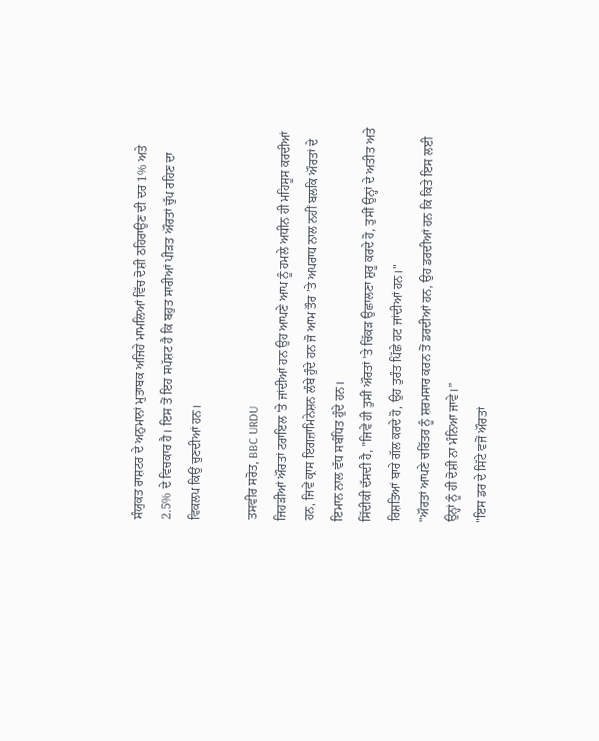ਸੰਯੁਕਤ ਰਾਸ਼ਟਰ ਦੇ ਅਨੁਮਾਨਾਂ ਮੁਤਾਬਕ ਅਜਿਹੇ ਮਾਮਲਿਆਂ ਵਿੱਚ ਦੋਸ਼ੀ ਠਹਿਰਾਉਣ ਦੀ ਦਰ 1% ਅਤੇ 2.5% ਦੇ ਵਿਚਕਾਰ ਹੈ। ਇਸ ਤੋਂ ਇਹ ਸਪੱਸ਼ਟ ਹੈ ਕਿ ਬਹੁਤ ਸਾਰੀਆਂ ਪੀੜਤ ਔਰਤਾਂ ਚੁੱਪ ਰਹਿਣ ਦਾ ਵਿਕਲਪ ਕਿਉਂ ਚੁਣਦੀਆਂ ਹਨ।

ਤਸਵੀਰ ਸਰੋਤ, BBC URDU
ਜਿਹੜੀਆਂ ਔਰਤਾਂ ਟਰਾਇਲ 'ਤੇ ਜਾਂਦੀਆਂ ਹਨ ਉਹ ਆਪਣੇ ਆਪ ਨੂੰ ਹਮਲੇ ਅਧੀਨ ਹੀ ਮਹਿਸੂਸ ਕਰਦੀਆਂ ਹਨ, ਜਿਵੇਂ ਕ੍ਰਾਸ ਇਗਜ਼ਾਮਿਨੇਸ਼ਨ ਲੰਬੇ ਹੁੰਦੇ ਹਨ ਜੋ ਆਮ ਤੌਰ ’ਤੇ ਅਪਰਾਧ ਨਾਲ ਨਹੀਂ ਬਲਕਿ ਔਰਤਾਂ ਦੇ ਇਮਾਨ ਨਾਲ ਵੱਧ ਸਬੰਧਿਤ ਹੁੰਦੇ ਹਨ।
ਸਿੱਦੀਕੀ ਦੱਸਦੀ ਹੈ, "ਜਿਵੇਂ ਹੀ ਤੁਸੀਂ ਔਰਤਾਂ 'ਤੇ ਚਿੱਕੜ ਉਛਾਲਣਾ ਸ਼ੁਰੂ ਕਰਦੇ ਹੋ, ਤੁਸੀਂ ਉਨ੍ਹਾਂ ਦੇ ਅਤੀਤ ਅਤੇ ਰਿਸ਼ਤਿਆਂ ਬਾਰੇ ਗੱਲ ਕਰਦੇ ਹੋ, ਉਹ ਤੁਰੰਤ ਪਿੱਛੇ ਹਟ ਜਾਂਦੀਆਂ ਹਨ।"
"ਔਰਤਾਂ ਆਪਣੇ ਚਰਿੱਤਰ ਨੂੰ ਸ਼ਰਮਸਾਰ ਕਰਨ ਤੋਂ ਡਰਦੀਆਂ ਹਨ, ਉਹ ਡਰਦੀਆਂ ਹਨ ਕਿ ਕਿਤੇ ਇਸ ਲਈ ਉਨ੍ਹਾਂ ਨੂੰ ਹੀ ਦੋਸ਼ੀ ਨਾ ਮੰਨਿਆ ਜਾਵੇ।”
"ਇਸ ਡਰ ਦੇ ਸਿੱਟੇ ਵਜੋਂ ਔਰਤਾਂ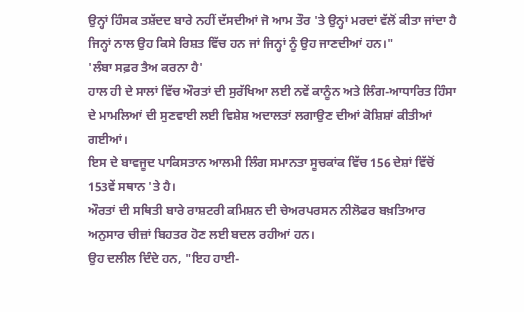ਉਨ੍ਹਾਂ ਹਿੰਸਕ ਤਸ਼ੱਦਦ ਬਾਰੇ ਨਹੀਂ ਦੱਸਦੀਆਂ ਜੋ ਆਮ ਤੌਰ 'ਤੇ ਉਨ੍ਹਾਂ ਮਰਦਾਂ ਵੱਲੋਂ ਕੀਤਾ ਜਾਂਦਾ ਹੈ ਜਿਨ੍ਹਾਂ ਨਾਲ ਉਹ ਕਿਸੇ ਰਿਸ਼ਤ ਵਿੱਚ ਹਨ ਜਾਂ ਜਿਨ੍ਹਾਂ ਨੂੰ ਉਹ ਜਾਣਦੀਆਂ ਹਨ।"
'ਲੰਬਾ ਸਫ਼ਰ ਤੈਅ ਕਰਨਾ ਹੈ'
ਹਾਲ ਹੀ ਦੇ ਸਾਲਾਂ ਵਿੱਚ ਔਰਤਾਂ ਦੀ ਸੁਰੱਖਿਆ ਲਈ ਨਵੇਂ ਕਾਨੂੰਨ ਅਤੇ ਲਿੰਗ-ਆਧਾਰਿਤ ਹਿੰਸਾ ਦੇ ਮਾਮਲਿਆਂ ਦੀ ਸੁਣਵਾਈ ਲਈ ਵਿਸ਼ੇਸ਼ ਅਦਾਲਤਾਂ ਲਗਾਉਣ ਦੀਆਂ ਕੋਸ਼ਿਸ਼ਾਂ ਕੀਤੀਆਂ ਗਈਆਂ।
ਇਸ ਦੇ ਬਾਵਜੂਦ ਪਾਕਿਸਤਾਨ ਆਲਮੀ ਲਿੰਗ ਸਮਾਨਤਾ ਸੂਚਕਾਂਕ ਵਿੱਚ 156 ਦੇਸ਼ਾਂ ਵਿੱਚੋਂ 153ਵੇਂ ਸਥਾਨ 'ਤੇ ਹੈ।
ਔਰਤਾਂ ਦੀ ਸਥਿਤੀ ਬਾਰੇ ਰਾਸ਼ਟਰੀ ਕਮਿਸ਼ਨ ਦੀ ਚੇਅਰਪਰਸਨ ਨੀਲੋਫਰ ਬਖ਼ਤਿਆਰ ਅਨੁਸਾਰ ਚੀਜ਼ਾਂ ਬਿਹਤਰ ਹੋਣ ਲਈ ਬਦਲ ਰਹੀਆਂ ਹਨ।
ਉਹ ਦਲੀਲ ਦਿੰਦੇ ਹਨ, "ਇਹ ਹਾਈ-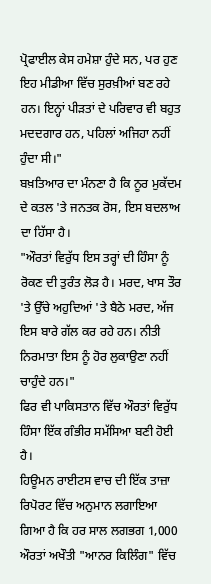ਪ੍ਰੋਫਾਈਲ ਕੇਸ ਹਮੇਸ਼ਾ ਹੁੰਦੇ ਸਨ, ਪਰ ਹੁਣ ਇਹ ਮੀਡੀਆ ਵਿੱਚ ਸੁਰਖ਼ੀਆਂ ਬਣ ਰਹੇ ਹਨ। ਇਨ੍ਹਾਂ ਪੀੜਤਾਂ ਦੇ ਪਰਿਵਾਰ ਵੀ ਬਹੁਤ ਮਦਦਗਾਰ ਹਨ, ਪਹਿਲਾਂ ਅਜਿਹਾ ਨਹੀਂ ਹੁੰਦਾ ਸੀ।"
ਬਖ਼ਤਿਆਰ ਦਾ ਮੰਨਣਾ ਹੈ ਕਿ ਨੂਰ ਮੁਕੱਦਮ ਦੇ ਕਤਲ 'ਤੇ ਜਨਤਕ ਰੋਸ, ਇਸ ਬਦਲਾਅ ਦਾ ਹਿੱਸਾ ਹੈ।
"ਔਰਤਾਂ ਵਿਰੁੱਧ ਇਸ ਤਰ੍ਹਾਂ ਦੀ ਹਿੰਸਾ ਨੂੰ ਰੋਕਣ ਦੀ ਤੁਰੰਤ ਲੋੜ ਹੈ। ਮਰਦ, ਖਾਸ ਤੌਰ 'ਤੇ ਉੱਚੇ ਅਹੁਦਿਆਂ 'ਤੇ ਬੈਠੇ ਮਰਦ, ਅੱਜ ਇਸ ਬਾਰੇ ਗੱਲ ਕਰ ਰਹੇ ਹਨ। ਨੀਤੀ ਨਿਰਮਾਤਾ ਇਸ ਨੂੰ ਹੋਰ ਲੁਕਾਉਣਾ ਨਹੀਂ ਚਾਹੁੰਦੇ ਹਨ।"
ਫਿਰ ਵੀ ਪਾਕਿਸਤਾਨ ਵਿੱਚ ਔਰਤਾਂ ਵਿਰੁੱਧ ਹਿੰਸਾ ਇੱਕ ਗੰਭੀਰ ਸਮੱਸਿਆ ਬਣੀ ਹੋਈ ਹੈ।
ਹਿਊਮਨ ਰਾਈਟਸ ਵਾਚ ਦੀ ਇੱਕ ਤਾਜ਼ਾ ਰਿਪੋਰਟ ਵਿੱਚ ਅਨੁਮਾਨ ਲਗਾਇਆ ਗਿਆ ਹੈ ਕਿ ਹਰ ਸਾਲ ਲਗਭਗ 1,000 ਔਰਤਾਂ ਅਖੌਤੀ "ਆਨਰ ਕਿਲਿੰਗ" ਵਿੱਚ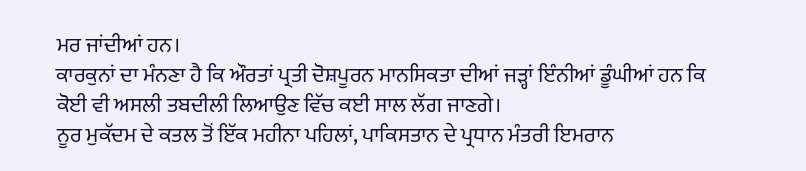ਮਰ ਜਾਂਦੀਆਂ ਹਨ।
ਕਾਰਕੁਨਾਂ ਦਾ ਮੰਨਣਾ ਹੈ ਕਿ ਔਰਤਾਂ ਪ੍ਰਤੀ ਦੋਸ਼ਪੂਰਨ ਮਾਨਸਿਕਤਾ ਦੀਆਂ ਜੜ੍ਹਾਂ ਇੰਨੀਆਂ ਡੂੰਘੀਆਂ ਹਨ ਕਿ ਕੋਈ ਵੀ ਅਸਲੀ ਤਬਦੀਲੀ ਲਿਆਉਣ ਵਿੱਚ ਕਈ ਸਾਲ ਲੱਗ ਜਾਣਗੇ।
ਨੂਰ ਮੁਕੱਦਮ ਦੇ ਕਤਲ ਤੋਂ ਇੱਕ ਮਹੀਨਾ ਪਹਿਲਾਂ, ਪਾਕਿਸਤਾਨ ਦੇ ਪ੍ਰਧਾਨ ਮੰਤਰੀ ਇਮਰਾਨ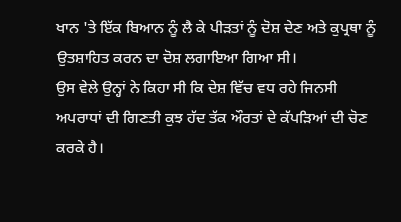ਖਾਨ 'ਤੇ ਇੱਕ ਬਿਆਨ ਨੂੰ ਲੈ ਕੇ ਪੀੜਤਾਂ ਨੂੰ ਦੋਸ਼ ਦੇਣ ਅਤੇ ਕੁਪ੍ਰਥਾ ਨੂੰ ਉਤਸ਼ਾਹਿਤ ਕਰਨ ਦਾ ਦੋਸ਼ ਲਗਾਇਆ ਗਿਆ ਸੀ।
ਉਸ ਵੇਲੇ ਉਨ੍ਹਾਂ ਨੇ ਕਿਹਾ ਸੀ ਕਿ ਦੇਸ਼ ਵਿੱਚ ਵਧ ਰਹੇ ਜਿਨਸੀ ਅਪਰਾਧਾਂ ਦੀ ਗਿਣਤੀ ਕੁਝ ਹੱਦ ਤੱਕ ਔਰਤਾਂ ਦੇ ਕੱਪੜਿਆਂ ਦੀ ਚੋਣ ਕਰਕੇ ਹੈ।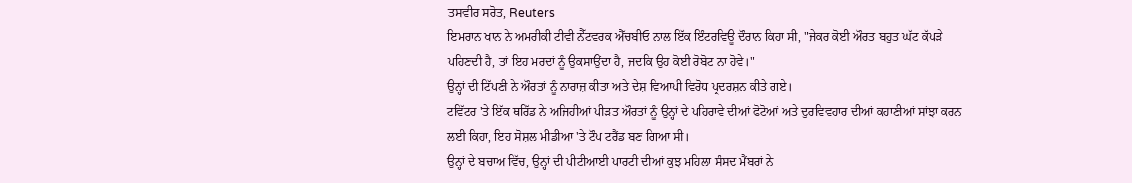ਤਸਵੀਰ ਸਰੋਤ, Reuters
ਇਮਰਾਨ ਖਾਨ ਨੇ ਅਮਰੀਕੀ ਟੀਵੀ ਨੈੱਟਵਰਕ ਐੱਚਬੀਓ ਨਾਲ ਇੱਕ ਇੰਟਰਵਿਊ ਦੌਰਾਨ ਕਿਹਾ ਸੀ, "ਜੇਕਰ ਕੋਈ ਔਰਤ ਬਹੁਤ ਘੱਟ ਕੱਪੜੇ ਪਹਿਣਦੀ ਹੈ, ਤਾਂ ਇਹ ਮਰਦਾਂ ਨੂੰ ਉਕਸਾਉਂਦਾ ਹੈ, ਜਦਕਿ ਉਹ ਕੋਈ ਰੋਬੋਟ ਨਾ ਹੋਵੇ।"
ਉਨ੍ਹਾਂ ਦੀ ਟਿੱਪਣੀ ਨੇ ਔਰਤਾਂ ਨੂੰ ਨਾਰਾਜ਼ ਕੀਤਾ ਅਤੇ ਦੇਸ਼ ਵਿਆਪੀ ਵਿਰੋਧ ਪ੍ਰਦਰਸ਼ਨ ਕੀਤੇ ਗਏ।
ਟਵਿੱਟਰ 'ਤੇ ਇੱਕ ਥਰਿੱਡ ਨੇ ਅਜਿਹੀਆਂ ਪੀੜਤ ਔਰਤਾਂ ਨੂੰ ਉਨ੍ਹਾਂ ਦੇ ਪਹਿਰਾਵੇ ਦੀਆਂ ਫੋਟੋਆਂ ਅਤੇ ਦੁਰਵਿਵਹਾਰ ਦੀਆਂ ਕਹਾਣੀਆਂ ਸਾਂਝਾ ਕਰਨ ਲਈ ਕਿਹਾ, ਇਹ ਸੋਸ਼ਲ ਮੀਡੀਆ 'ਤੇ ਟੌਪ ਟਰੈਂਡ ਬਣ ਗਿਆ ਸੀ।
ਉਨ੍ਹਾਂ ਦੇ ਬਚਾਅ ਵਿੱਚ, ਉਨ੍ਹਾਂ ਦੀ ਪੀਟੀਆਈ ਪਾਰਟੀ ਦੀਆਂ ਕੁਝ ਮਹਿਲਾ ਸੰਸਦ ਮੈਂਬਰਾਂ ਨੇ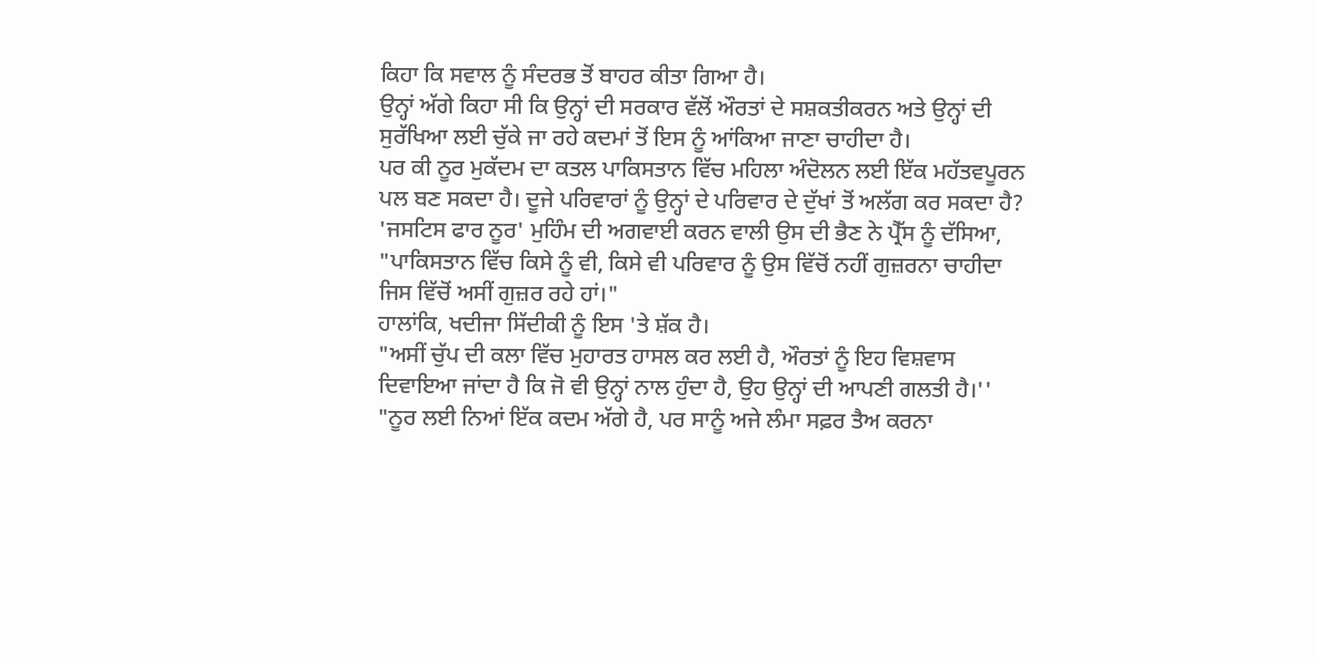ਕਿਹਾ ਕਿ ਸਵਾਲ ਨੂੰ ਸੰਦਰਭ ਤੋਂ ਬਾਹਰ ਕੀਤਾ ਗਿਆ ਹੈ।
ਉਨ੍ਹਾਂ ਅੱਗੇ ਕਿਹਾ ਸੀ ਕਿ ਉਨ੍ਹਾਂ ਦੀ ਸਰਕਾਰ ਵੱਲੋਂ ਔਰਤਾਂ ਦੇ ਸਸ਼ਕਤੀਕਰਨ ਅਤੇ ਉਨ੍ਹਾਂ ਦੀ ਸੁਰੱਖਿਆ ਲਈ ਚੁੱਕੇ ਜਾ ਰਹੇ ਕਦਮਾਂ ਤੋਂ ਇਸ ਨੂੰ ਆਂਕਿਆ ਜਾਣਾ ਚਾਹੀਦਾ ਹੈ।
ਪਰ ਕੀ ਨੂਰ ਮੁਕੱਦਮ ਦਾ ਕਤਲ ਪਾਕਿਸਤਾਨ ਵਿੱਚ ਮਹਿਲਾ ਅੰਦੋਲਨ ਲਈ ਇੱਕ ਮਹੱਤਵਪੂਰਨ ਪਲ ਬਣ ਸਕਦਾ ਹੈ। ਦੂਜੇ ਪਰਿਵਾਰਾਂ ਨੂੰ ਉਨ੍ਹਾਂ ਦੇ ਪਰਿਵਾਰ ਦੇ ਦੁੱਖਾਂ ਤੋਂ ਅਲੱਗ ਕਰ ਸਕਦਾ ਹੈ?
'ਜਸਟਿਸ ਫਾਰ ਨੂਰ' ਮੁਹਿੰਮ ਦੀ ਅਗਵਾਈ ਕਰਨ ਵਾਲੀ ਉਸ ਦੀ ਭੈਣ ਨੇ ਪ੍ਰੈੱਸ ਨੂੰ ਦੱਸਿਆ, "ਪਾਕਿਸਤਾਨ ਵਿੱਚ ਕਿਸੇ ਨੂੰ ਵੀ, ਕਿਸੇ ਵੀ ਪਰਿਵਾਰ ਨੂੰ ਉਸ ਵਿੱਚੋਂ ਨਹੀਂ ਗੁਜ਼ਰਨਾ ਚਾਹੀਦਾ ਜਿਸ ਵਿੱਚੋਂ ਅਸੀਂ ਗੁਜ਼ਰ ਰਹੇ ਹਾਂ।"
ਹਾਲਾਂਕਿ, ਖਦੀਜਾ ਸਿੱਦੀਕੀ ਨੂੰ ਇਸ 'ਤੇ ਸ਼ੱਕ ਹੈ।
"ਅਸੀਂ ਚੁੱਪ ਦੀ ਕਲਾ ਵਿੱਚ ਮੁਹਾਰਤ ਹਾਸਲ ਕਰ ਲਈ ਹੈ, ਔਰਤਾਂ ਨੂੰ ਇਹ ਵਿਸ਼ਵਾਸ ਦਿਵਾਇਆ ਜਾਂਦਾ ਹੈ ਕਿ ਜੋ ਵੀ ਉਨ੍ਹਾਂ ਨਾਲ ਹੁੰਦਾ ਹੈ, ਉਹ ਉਨ੍ਹਾਂ ਦੀ ਆਪਣੀ ਗਲਤੀ ਹੈ।''
"ਨੂਰ ਲਈ ਨਿਆਂ ਇੱਕ ਕਦਮ ਅੱਗੇ ਹੈ, ਪਰ ਸਾਨੂੰ ਅਜੇ ਲੰਮਾ ਸਫ਼ਰ ਤੈਅ ਕਰਨਾ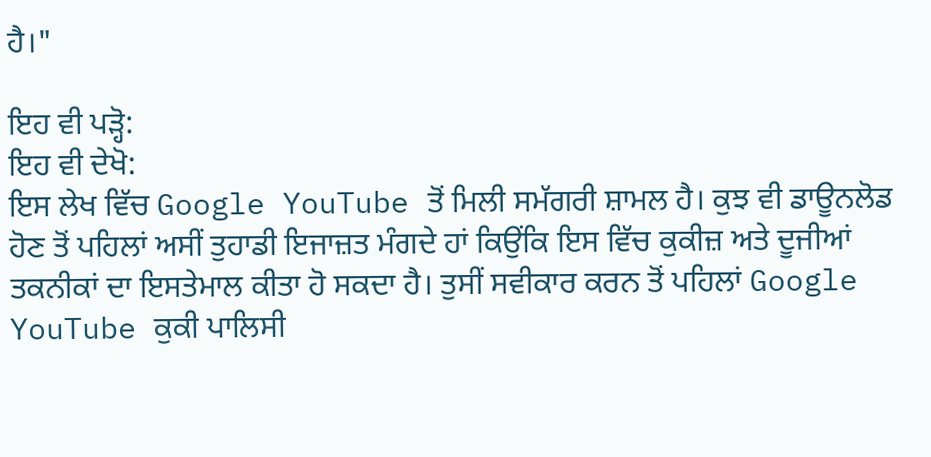ਹੈ।"

ਇਹ ਵੀ ਪੜ੍ਹੋ:
ਇਹ ਵੀ ਦੇਖੋ:
ਇਸ ਲੇਖ ਵਿੱਚ Google YouTube ਤੋਂ ਮਿਲੀ ਸਮੱਗਰੀ ਸ਼ਾਮਲ ਹੈ। ਕੁਝ ਵੀ ਡਾਊਨਲੋਡ ਹੋਣ ਤੋਂ ਪਹਿਲਾਂ ਅਸੀਂ ਤੁਹਾਡੀ ਇਜਾਜ਼ਤ ਮੰਗਦੇ ਹਾਂ ਕਿਉਂਕਿ ਇਸ ਵਿੱਚ ਕੁਕੀਜ਼ ਅਤੇ ਦੂਜੀਆਂ ਤਕਨੀਕਾਂ ਦਾ ਇਸਤੇਮਾਲ ਕੀਤਾ ਹੋ ਸਕਦਾ ਹੈ। ਤੁਸੀਂ ਸਵੀਕਾਰ ਕਰਨ ਤੋਂ ਪਹਿਲਾਂ Google YouTube ਕੁਕੀ ਪਾਲਿਸੀ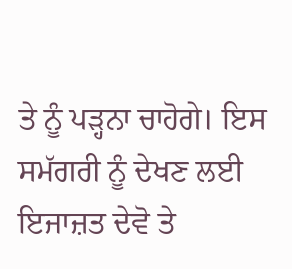ਤੇ ਨੂੰ ਪੜ੍ਹਨਾ ਚਾਹੋਗੇ। ਇਸ ਸਮੱਗਰੀ ਨੂੰ ਦੇਖਣ ਲਈ ਇਜਾਜ਼ਤ ਦੇਵੋ ਤੇ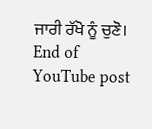ਜਾਰੀ ਰੱਖੋ ਨੂੰ ਚੁਣੋ।
End of YouTube post